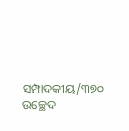ସମ୍ପାଦକୀୟ/୩୭୦ ଉଚ୍ଛେଦ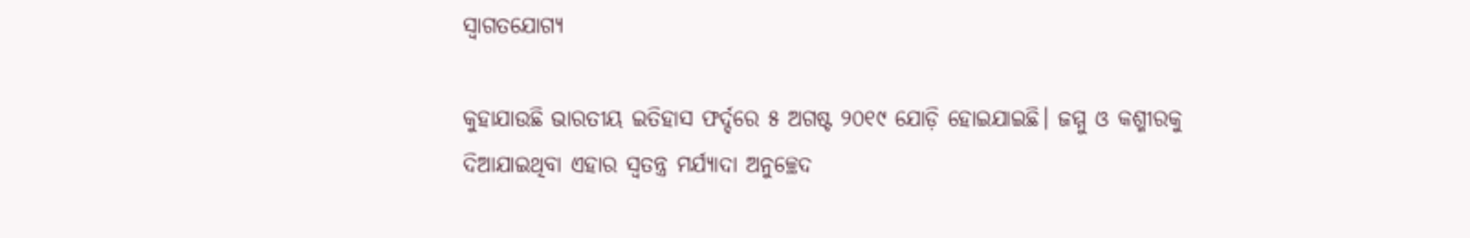ସ୍ବାଗତଯୋଗ୍ୟ

କୁହାଯାଉଛି ଭାରତୀୟ ଇତିହାସ ଫର୍ଦ୍ଦରେ ୫ ଅଗଷ୍ଟ ୨୦୧୯ ଯୋଡ଼ି ହୋଇଯାଇଛି। ଜମ୍ମୁ ଓ କଶ୍ମୀରକୁ ଦିଆଯାଇଥିବା ଏହାର ସ୍ବତନ୍ତ୍ର ମର୍ଯ୍ୟାଦା ଅନୁଚ୍ଛେଦ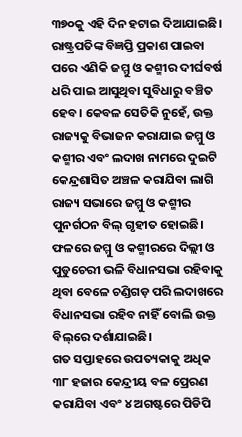୩୭୦କୁ ଏହି ଦିନ ହଟାଇ ଦିଆଯାଇଛି। ରାଷ୍ଟ୍ରପତିଙ୍କ ବିଜ୍ଞପ୍ତି ପ୍ରକାଶ ପାଇବା ପରେ ଏଣିକି ଜମ୍ମୁ ଓ କଶ୍ମୀର ଦୀର୍ଘବର୍ଷ ଧରି ପାଇ ଆସୁଥିବା ସୁବିଧାରୁ ବଞ୍ଚିତ ହେବ। କେବଳ ସେତିକି ନୁହେଁ, ଉକ୍ତ ରାଜ୍ୟକୁ ବିଭାଜନ କରାଯାଇ ଜମ୍ମୁ ଓ କଶ୍ମୀର ଏବଂ ଲଦାଖ ନାମରେ ଦୁଇଟି କେନ୍ଦ୍ରଶାସିତ ଅଞ୍ଚଳ କରାଯିବା ଲାଗି ରାଜ୍ୟ ସଭାରେ ଜମ୍ମୁ ଓ କଶ୍ମୀର ପୁନର୍ଗଠନ ବିଲ୍‌ ଗୃହୀତ ହୋଇଛି। ଫଳରେ ଜମ୍ମୁ ଓ କଶ୍ମୀରରେ ଦିଲ୍ଲୀ ଓ ପୁଡୁଚେରୀ ଭଳି ବିଧାନସଭା ରହିବାକୁ ଥିବା ବେଳେ ଚଣ୍ଡିଗଡ଼ ପରି ଲଦାଖରେ ବିଧାନସଭା ରହିବ ନାହିଁ ବୋଲି ଉକ୍ତ ବିଲ୍‌ରେ ଦର୍ଶାଯାଇଛି।
ଗତ ସପ୍ତାହରେ ଉପତ୍ୟକାକୁ ଅଧିକ ୩୮ ହଜାର କେନ୍ଦ୍ରୀୟ ବଳ ପ୍ରେରଣ କରାଯିବା ଏବଂ ୪ ଅଗଷ୍ଟରେ ପିଡିପି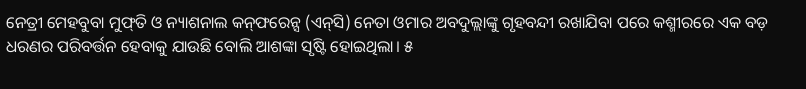ନେତ୍ରୀ ମେହବୁବା ମୁଫ୍‌ତି ଓ ନ୍ୟାଶନାଲ କନ୍‌ଫରେନ୍ସ (ଏନ୍‌ସି) ନେତା ଓମାର ଅବଦୁଲ୍ଲାଙ୍କୁ ଗୃହବନ୍ଦୀ ରଖାଯିବା ପରେ କଶ୍ମୀରରେ ଏକ ବଡ଼ ଧରଣର ପରିବର୍ତ୍ତନ ହେବାକୁ ଯାଉଛି ବୋଲି ଆଶଙ୍କା ସୃଷ୍ଟି ହୋଇଥିଲା। ୫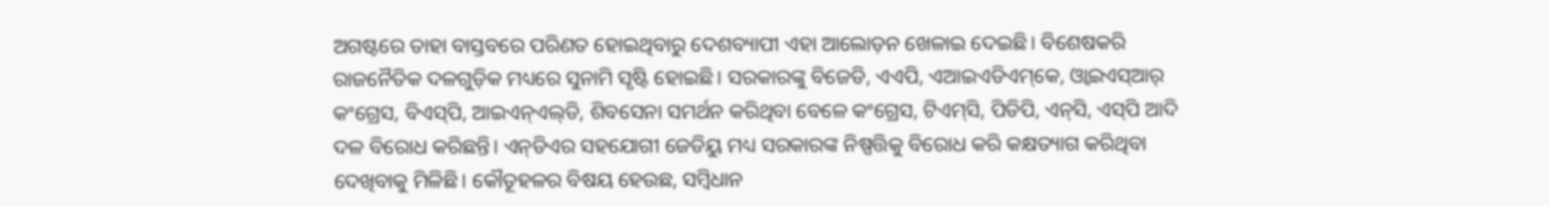ଅଗଷ୍ଟରେ ତାହା ବାସ୍ତବରେ ପରିଣତ ହୋଇଥିବାରୁ ଦେଶବ୍ୟାପୀ ଏହା ଆଲୋଡ଼ନ ଖେଳାଇ ଦେଇଛି। ବିଶେଷକରି ରାଜନୈତିକ ଦଳଗୁଡ଼ିକ ମଧ୍ୟରେ ସୁନାମି ସୃଷ୍ଟି ହୋଇଛି। ସରକାରଙ୍କୁ ବିଜେଡି, ଏଏପି, ଏଆଇଏଡିଏମ୍‌କେ, ଓ୍ବାଇଏସ୍‌ଆର୍‌ କଂଗ୍ରେସ, ବିଏସ୍‌ପି, ଆଇଏନ୍‌ଏଲ୍‌ଡି, ଶିବସେନା ସମର୍ଥନ କରିଥିବା ବେଳେ କଂଗ୍ରେସ, ଟିଏମ୍‌ସି, ପିଡିପି, ଏନ୍‌ସି, ଏସ୍‌ପି ଆଦି ଦଳ ବିରୋଧ କରିଛନ୍ତି। ଏନ୍‌ଡିଏର ସହଯୋଗୀ ଜେଡିୟୁ ମଧ୍ୟ ସରକାରଙ୍କ ନିଷ୍ପତ୍ତିକୁ ବିରୋଧ କରି କକ୍ଷତ୍ୟାଗ କରିଥିବା ଦେଖିବାକୁ ମିଳିଛି। କୌତୂହଳର ବିଷୟ ହେଉଛ, ସମ୍ବିଧାନ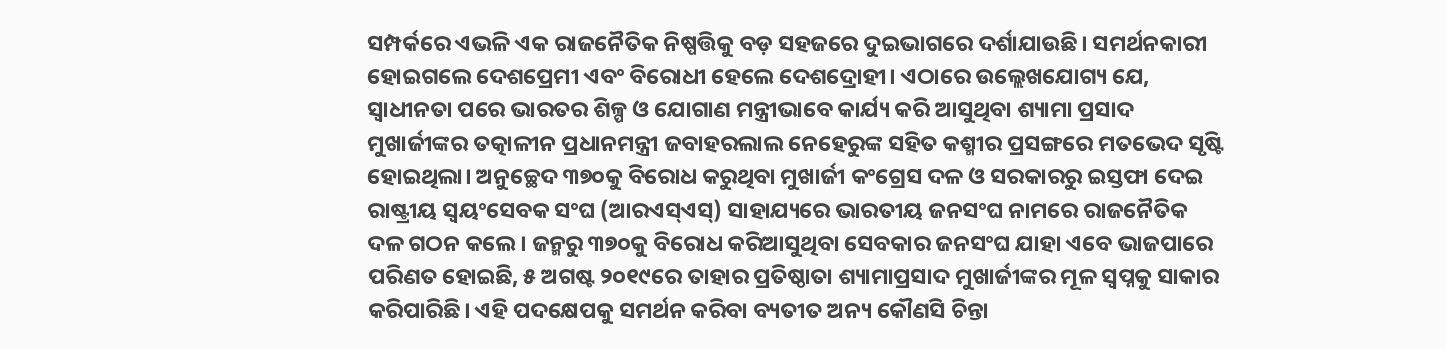ସମ୍ପର୍କରେ ଏଭଳି ଏକ ରାଜନୈତିକ ନିଷ୍ପତ୍ତିକୁ ବଡ଼ ସହଜରେ ଦୁଇଭାଗରେ ଦର୍ଶାଯାଉଛି। ସମର୍ଥନକାରୀ ହୋଇଗଲେ ଦେଶପ୍ରେମୀ ଏବଂ ବିରୋଧୀ ହେଲେ ଦେଶଦ୍ରୋହୀ। ଏଠାରେ ଉଲ୍ଲେଖଯୋଗ୍ୟ ଯେ, ସ୍ବାଧୀନତା ପରେ ଭାରତର ଶିଳ୍ପ ଓ ଯୋଗାଣ ମନ୍ତ୍ରୀଭାବେ କାର୍ଯ୍ୟ କରି ଆସୁଥିବା ଶ୍ୟାମା ପ୍ରସାଦ ମୁଖାର୍ଜୀଙ୍କର ତତ୍କାଳୀନ ପ୍ରଧାନମନ୍ତ୍ରୀ ଜବାହରଲାଲ ନେହେରୁଙ୍କ ସହିତ କଶ୍ମୀର ପ୍ରସଙ୍ଗରେ ମତଭେଦ ସୃଷ୍ଟି ହୋଇଥିଲା। ଅନୁଚ୍ଛେଦ ୩୭୦କୁ ବିରୋଧ କରୁଥିବା ମୁଖାର୍ଜୀ କଂଗ୍ରେସ ଦଳ ଓ ସରକାରରୁ ଇସ୍ତଫା ଦେଇ ରାଷ୍ଟ୍ରୀୟ ସ୍ବୟଂସେବକ ସଂଘ (ଆରଏସ୍‌ଏସ୍‌) ସାହାଯ୍ୟରେ ଭାରତୀୟ ଜନସଂଘ ନାମରେ ରାଜନୈତିକ ଦଳ ଗଠନ କଲେ। ଜନ୍ମରୁ ୩୭୦କୁ ବିରୋଧ କରିଆସୁଥିବା ସେବକାର ଜନସଂଘ ଯାହା ଏବେ ଭାଜପାରେ ପରିଣତ ହୋଇଛି, ୫ ଅଗଷ୍ଟ ୨୦୧୯ରେ ତାହାର ପ୍ରତିଷ୍ଠାତା ଶ୍ୟାମାପ୍ରସାଦ ମୁଖାର୍ଜୀଙ୍କର ମୂଳ ସ୍ବପ୍ନକୁ ସାକାର କରିପାରିଛି। ଏହି ପଦକ୍ଷେପକୁ ସମର୍ଥନ କରିବା ବ୍ୟତୀତ ଅନ୍ୟ କୌଣସି ଚିନ୍ତା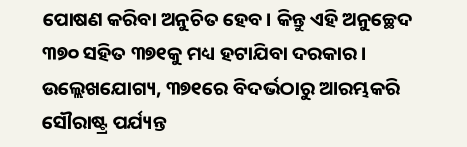ପୋଷଣ କରିବା ଅନୁଚିତ ହେବ। କିନ୍ତୁ ଏହି ଅନୁଚ୍ଛେଦ ୩୭୦ ସହିତ ୩୭୧କୁ ମଧ୍ୟ ହଟାଯିବା ଦରକାର। ଉଲ୍ଲେଖଯୋଗ୍ୟ, ୩୭୧ରେ ବିଦର୍ଭଠାରୁ ଆରମ୍ଭକରି ସୌରାଷ୍ଟ୍ର ପର୍ଯ୍ୟନ୍ତ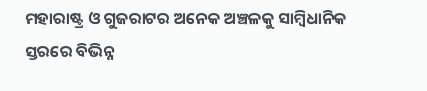ମହାରାଷ୍ଟ୍ର ଓ ଗୁଜରାଟର ଅନେକ ଅଞ୍ଚଳକୁ ସାମ୍ବିଧାନିକ ସ୍ତରରେ ବିଭିନ୍ନ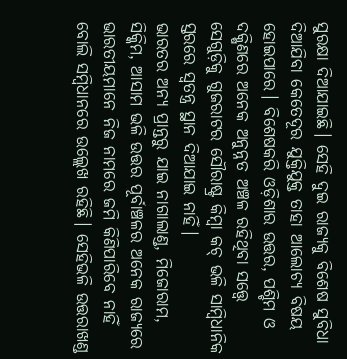ସୁରକ୍ଷା ଦିଆଯାଇଛି। ସେହି ଦୁଇ ରାଜ୍ୟକୁ ବିଶେଷ ସୁବିଧା ଦିଆଯିବା କେତେଦୂର ଯୁକ୍ତିଯୁକ୍ତ ତାହା ଆଲୋଚ୍ୟ ବିଷୟ ହୋଇପାରେ। ବିଶେଷକରି ଓଡ଼ିଶାର ଉତ୍ତର, ପଶ୍ଚିମ ଓ ଦକ୍ଷିଣରେ ଅନେକ ଅନୁନ୍ନତ ଅଞ୍ଚଳ ରହିଥିବା ସତ୍ତ୍ୱେ ସେଗୁଡ଼ିକୁ ଗୁଜରାଟର ସୌରାଷ୍ଟ୍ର କିମ୍ବା କଚ୍‌ ଭଳି ସାମ୍ବିଧାନିକ ସ୍ତରରେ ସ୍ବତନ୍ତ୍ର ସ୍ଥାନ ଦିଆଯାଇ ନାହିଁ।
ଭାରତର ଅନ୍ୟ ପ୍ରାନ୍ତରୁ ଯାଇ ନାଗାଲାଣ୍ଡ, ମିଜୋରାମ, ସିକ୍କିମ, ଆସାମ ଭଳି ଉତ୍ତର ପୂର୍ବାଞ୍ଚଳର ଅନେକ ରାଜ୍ୟରେ ଭାରତୀୟମାନେ ନିଜ ନାମରେ ଜମି କିଣିପାରିବେ ନାହିଁ ବୋଲି ସମ୍ବିଧାନରେ ଉଲ୍ଲେଖ ରହିଛି। ସେହିଭଳି ଉତ୍ତରାଖଣ୍ଡ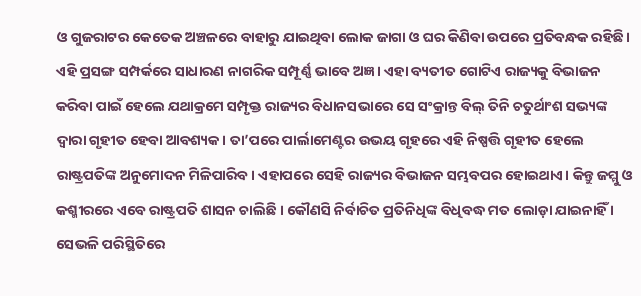ଓ ଗୁଜରାଟର କେତେକ ଅଞ୍ଚଳରେ ବାହାରୁ ଯାଇଥିବା ଲୋକ ଜାଗା ଓ ଘର କିଣିବା ଉପରେ ପ୍ରତିବନ୍ଧକ ରହିଛି। ଏହି ପ୍ରସଙ୍ଗ ସମ୍ପର୍କରେ ସାଧାରଣ ନାଗରିକ ସମ୍ପୂର୍ଣ୍ଣ ଭାବେ ଅଜ୍ଞ। ଏହା ବ୍ୟତୀତ ଗୋଟିଏ ରାଜ୍ୟକୁ ବିଭାଜନ କରିବା ପାଇଁ ହେଲେ ଯଥାକ୍ରମେ ସମ୍ପୃକ୍ତ ରାଜ୍ୟର ବିଧାନସଭାରେ ସେ ସଂକ୍ରାନ୍ତ ବିଲ୍‌ ତିନି ଚତୁର୍ଥାଂଶ ସଭ୍ୟଙ୍କ ଦ୍ୱାରା ଗୃହୀତ ହେବା ଆବଶ୍ୟକ। ତା’ପରେ ପାର୍ଲାମେଣ୍ଟର ଉଭୟ ଗୃହରେ ଏହି ନିଷ୍ପତ୍ତି ଗୃହୀତ ହେଲେ ରାଷ୍ଟ୍ରପତିଙ୍କ ଅନୁମୋଦନ ମିଳିପାରିବ। ଏହାପରେ ସେହି ରାଜ୍ୟର ବିଭାଜନ ସମ୍ଭବପର ହୋଇଥାଏ। କିନ୍ତୁ ଜମ୍ମୁ ଓ କଶ୍ମୀରରେ ଏବେ ରାଷ୍ଟ୍ରପତି ଶାସନ ଚାଲିଛି । କୌଣସି ନିର୍ବାଚିତ ପ୍ରତିନିଧିଙ୍କ ବିଧିବଦ୍ଧ ମତ ଲୋଡ଼ା ଯାଇନାହିଁ । ସେଭଳି ପରିସ୍ଥିତିରେ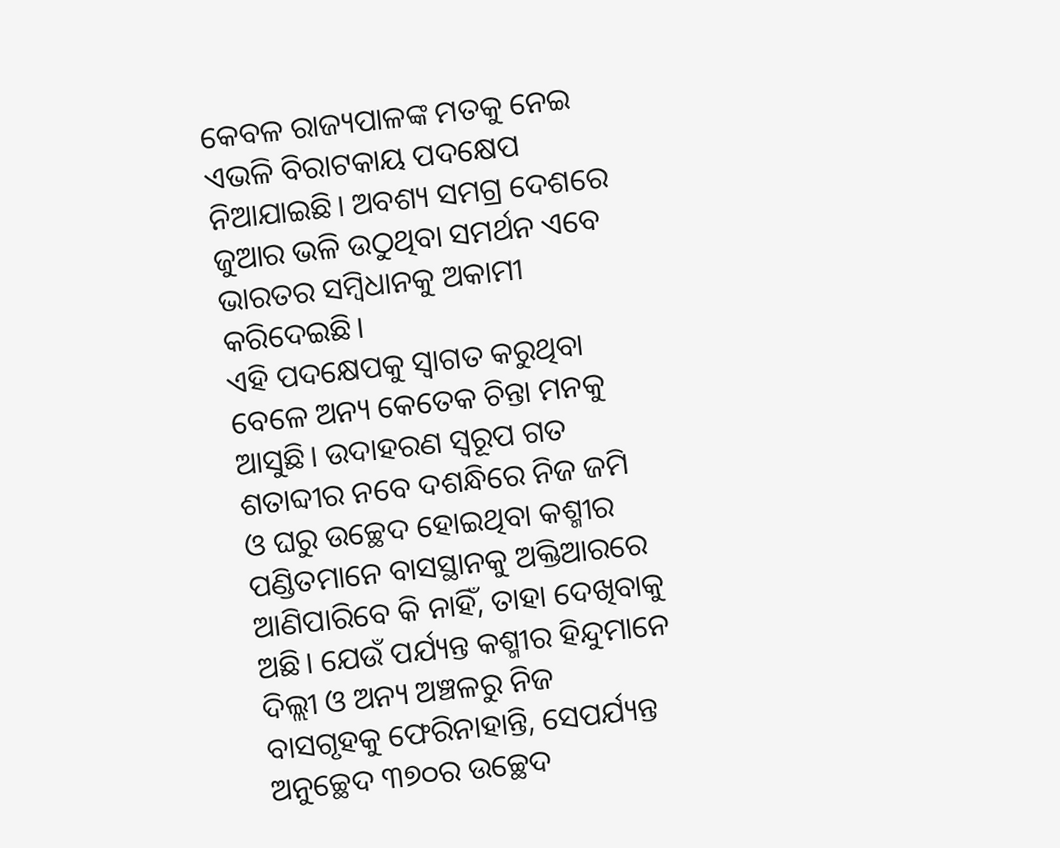କେବଳ ରାଜ୍ୟପାଳଙ୍କ ମତକୁ ନେଇ ଏଭଳି ବିରାଟକାୟ ପଦକ୍ଷେପ ନିଆଯାଇଛି। ଅବଶ୍ୟ ସମଗ୍ର ଦେଶରେ ଜୁଆର ଭଳି ଉଠୁଥିବା ସମର୍ଥନ ଏବେ ଭାରତର ସମ୍ବିଧାନକୁ ଅକାମୀ କରିଦେଇଛି।
ଏହି ପଦକ୍ଷେପକୁ ସ୍ବାଗତ କରୁଥିବା ବେଳେ ଅନ୍ୟ କେତେକ ଚିନ୍ତା ମନକୁ ଆସୁଛି। ଉଦାହରଣ ସ୍ବରୂପ ଗତ ଶତାବ୍ଦୀର ନବେ ଦଶନ୍ଧିରେ ନିଜ ଜମି ଓ ଘରୁ ଉଚ୍ଛେଦ ହୋଇଥିବା କଶ୍ମୀର ପଣ୍ଡିତମାନେ ବାସସ୍ଥାନକୁ ଅକ୍ତିଆରରେ ଆଣିପାରିବେ କି ନାହିଁ, ତାହା ଦେଖିବାକୁ ଅଛି। ଯେଉଁ ପର୍ଯ୍ୟନ୍ତ କଶ୍ମୀର ହିନ୍ଦୁମାନେ ଦିଲ୍ଲୀ ଓ ଅନ୍ୟ ଅଞ୍ଚଳରୁ ନିଜ ବାସଗୃହକୁ ଫେରିନାହାନ୍ତି, ସେପର୍ଯ୍ୟନ୍ତ ଅନୁଚ୍ଛେଦ ୩୭୦ର ଉଚ୍ଛେଦ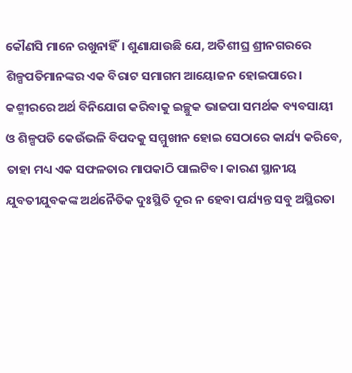କୌଣସି ମାନେ ରଖୁନାହିଁ। ଶୁଣାଯାଉଛି ଯେ, ଅତିଶୀଘ୍ର ଶ୍ରୀନଗରରେ ଶିଳ୍ପପତିମାନଙ୍କର ଏକ ବିରାଟ ସମାଗମ ଆୟୋଜନ ହୋଇପାରେ। କଶ୍ମୀରରେ ଅର୍ଥ ବିନିଯୋଗ କରିବାକୁ ଇଚ୍ଛୁକ ଭାଜପା ସମର୍ଥକ ବ୍ୟବସାୟୀ ଓ ଶିଳ୍ପପତି କେଉଁଭଳି ବିପଦକୁ ସମ୍ମୁଖୀନ ହୋଇ ସେଠାରେ କାର୍ଯ୍ୟ କରିବେ, ତାହା ମଧ୍ୟ ଏକ ସଫଳତାର ମାପକାଠି ପାଲଟିବ। କାରଣ ସ୍ଥାନୀୟ ଯୁବତୀଯୁବକଙ୍କ ଅର୍ଥନୈତିକ ଦୁଃସ୍ଥିତି ଦୂର ନ ହେବା ପର୍ଯ୍ୟନ୍ତ ସବୁ ଅସ୍ଥିରତା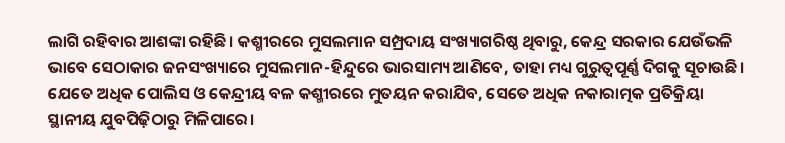ଲାଗି ରହିବାର ଆଶଙ୍କା ରହିଛି। କଶ୍ମୀରରେ ମୁସଲମାନ ସମ୍ପ୍ରଦାୟ ସଂଖ୍ୟାଗରିଷ୍ଠ ଥିବାରୁ, କେନ୍ଦ୍ର ସରକାର ଯେଉଁଭଳି ଭାବେ ସେଠାକାର ଜନସଂଖ୍ୟାରେ ମୁସଲମାନ-ହିନ୍ଦୁରେ ଭାରସାମ୍ୟ ଆଣିବେ, ତାହା ମଧ୍ୟ ଗୁରୁତ୍ୱପୂର୍ଣ୍ଣ ଦିଗକୁ ସୂଚାଉଛି। ଯେତେ ଅଧିକ ପୋଲିସ ଓ କେନ୍ଦ୍ରୀୟ ବଳ କଶ୍ମୀରରେ ମୁତୟନ କରାଯିବ, ସେତେ ଅଧିକ ନକାରାତ୍ମକ ପ୍ରତିକ୍ରିୟା ସ୍ଥାନୀୟ ଯୁବପିଢ଼ିଠାରୁ ମିଳିପାରେ।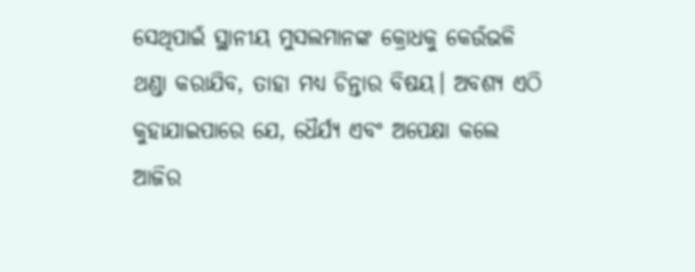ସେଥିପାଇଁ ସ୍ଥାନୀୟ ମୁସଲମାନଙ୍କ କ୍ରୋଧକୁ କେଉଁଭଳି ଥଣ୍ଡା କରାଯିବ, ତାହା ମଧ୍ୟ ଚିନ୍ତାର ବିଷୟ। ଅବଶ୍ୟ ଏଠି କୁହାଯାଇପାରେ ଯେ, ଧୈର୍ଯ୍ୟ ଏବଂ ଅପେକ୍ଷା କଲେ ଆଜିର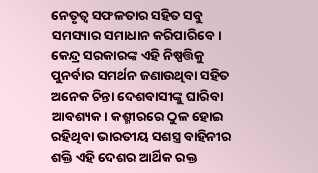ନେତୃତ୍ୱ ସଫଳତାର ସହିତ ସବୁ ସମସ୍ୟାର ସମାଧାନ କରିପାରିବେ। କେନ୍ଦ୍ର ସରକାରଙ୍କ ଏହି ନିଷ୍ପତ୍ତିକୁ ପୁନର୍ବାର ସମର୍ଥନ ଜଣାଉଥିବା ସହିତ ଅନେକ ଚିନ୍ତା ଦେଶବାସୀଙ୍କୁ ଘାରିବା ଆବଶ୍ୟକ। କଶ୍ମୀରରେ ଠୁଳ ହୋଇ ରହିଥିବା ଭାରତୀୟ ସଶସ୍ତ୍ର ବାହିନୀର ଶକ୍ତି ଏହି ଦେଶର ଆର୍ଥିକ ରକ୍ତ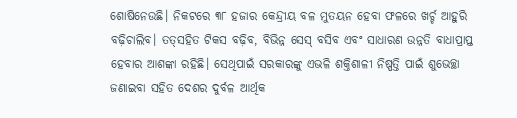ଶୋଷିନେଉଛି। ନିକଟରେ ୩୮ ହଜାର କେନ୍ଦ୍ରୀୟ ବଳ ମୁତୟନ ହେବା ଫଳରେ ଖର୍ଚ୍ଚ ଆହୁରି ବଢ଼ିଚାଲିବ। ତତ୍‌ସହିତ ଟିକସ ବଢ଼ିବ, ବିଭିନ୍ନ ସେସ୍‌ ବସିବ ଏବଂ ସାଧାରଣ ଉନ୍ନତି ବାଧାପ୍ରାପ୍ତ ହେବାର ଆଶଙ୍କା ରହିଛି। ସେଥିପାଇଁ ସରକାରଙ୍କୁ ଏଭଳି ଶକ୍ତିଶାଳୀ ନିଷ୍ପତ୍ତି ପାଇଁ ଶୁଭେଚ୍ଛା ଜଣାଇବା ସହିତ ଦେଶର ଦୁର୍ବଳ ଆର୍ଥିକ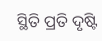ସ୍ଥିତି ପ୍ରତି ଦୃଷ୍ଟି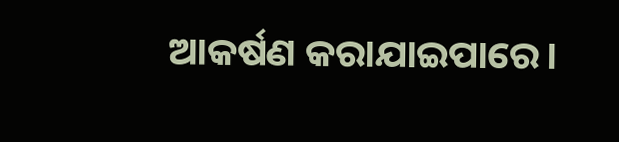ଆକର୍ଷଣ କରାଯାଇପାରେ।